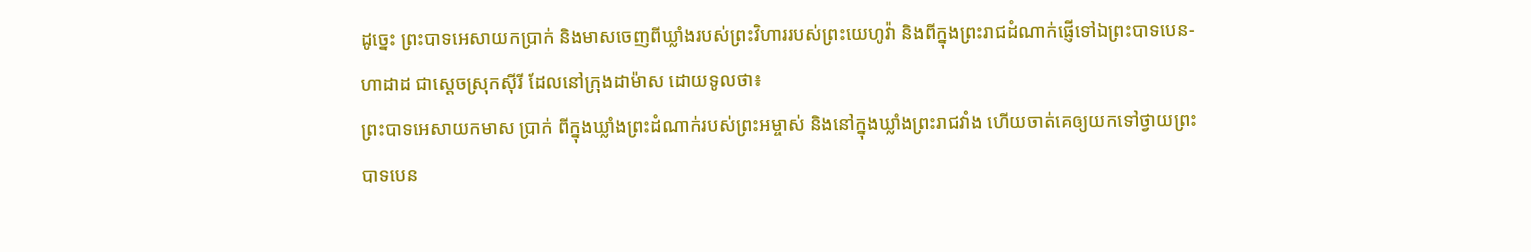ដូច្នេះ ព្រះបាទអេសាយកប្រាក់ និងមាសចេញពីឃ្លាំងរបស់ព្រះវិហាររបស់ព្រះយេហូវ៉ា និងពីក្នុងព្រះរាជដំណាក់ផ្ញើទៅឯព្រះបាទបេន-ហាដាដ ជាស្តេចស្រុកស៊ីរី ដែលនៅក្រុងដាម៉ាស ដោយទូលថា៖
ព្រះបាទអេសាយកមាស ប្រាក់ ពីក្នុងឃ្លាំងព្រះដំណាក់របស់ព្រះអម្ចាស់ និងនៅក្នុងឃ្លាំងព្រះរាជវាំង ហើយចាត់គេឲ្យយកទៅថ្វាយព្រះបាទបេន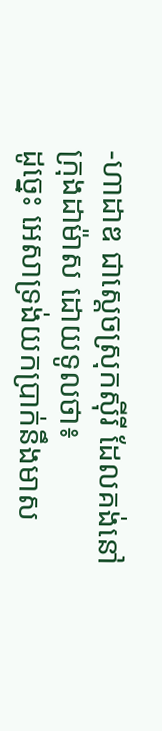-ហាដាឌ ជាស្ដេចស្រុកស៊ីរី ដែលគង់នៅក្រុងដាម៉ាស ដោយទូលថា៖
ដូច្នេះ អេសាទ្រង់យកប្រាក់នឹងមាស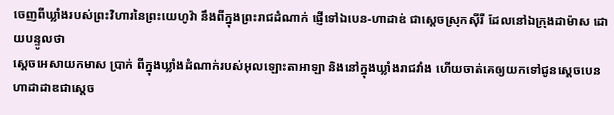ចេញពីឃ្លាំងរបស់ព្រះវិហារនៃព្រះយេហូវ៉ា នឹងពីក្នុងព្រះរាជដំណាក់ ផ្ញើទៅឯបេន-ហាដាឌ់ ជាស្តេចស្រុកស៊ីរី ដែលនៅឯក្រុងដាម៉ាស ដោយបន្ទូលថា
ស្តេចអេសាយកមាស ប្រាក់ ពីក្នុងឃ្លាំងដំណាក់របស់អុលឡោះតាអាឡា និងនៅក្នុងឃ្លាំងរាជវាំង ហើយចាត់គេឲ្យយកទៅជូនស្តេចបេនហាដាដាឌជាស្តេច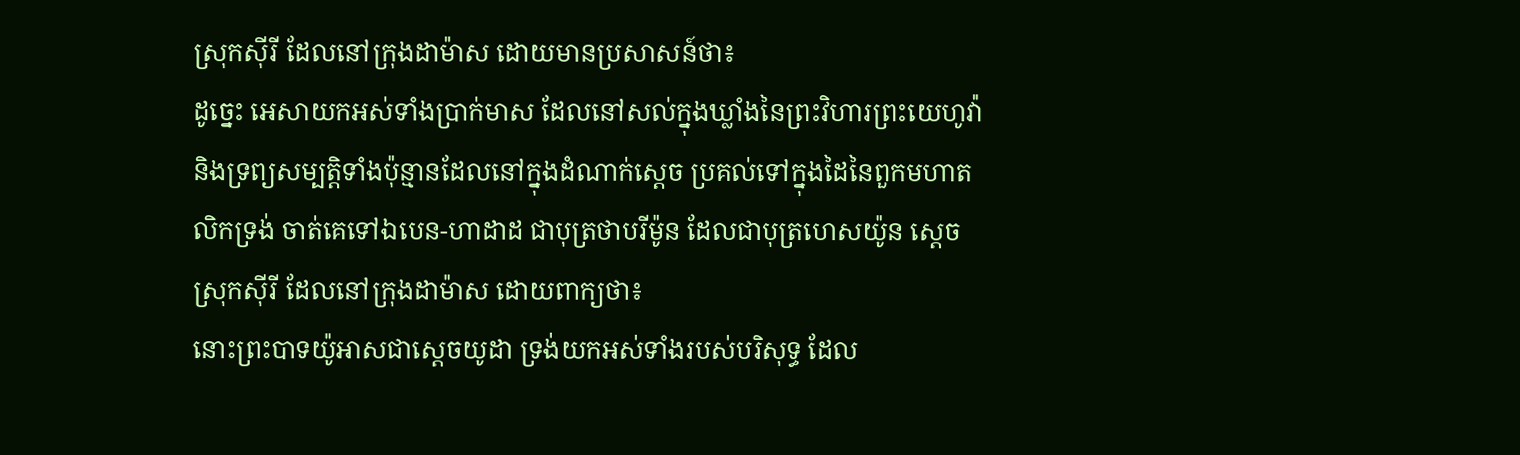ស្រុកស៊ីរី ដែលនៅក្រុងដាម៉ាស ដោយមានប្រសាសន៍ថា៖
ដូច្នេះ អេសាយកអស់ទាំងប្រាក់មាស ដែលនៅសល់ក្នុងឃ្លាំងនៃព្រះវិហារព្រះយេហូវ៉ា និងទ្រព្យសម្បត្តិទាំងប៉ុន្មានដែលនៅក្នុងដំណាក់ស្តេច ប្រគល់ទៅក្នុងដៃនៃពួកមហាតលិកទ្រង់ ចាត់គេទៅឯបេន-ហាដាដ ជាបុត្រថាបរីម៉ូន ដែលជាបុត្រហេសយ៉ូន ស្តេចស្រុកស៊ីរី ដែលនៅក្រុងដាម៉ាស ដោយពាក្យថា៖
នោះព្រះបាទយ៉ូអាសជាស្ដេចយូដា ទ្រង់យកអស់ទាំងរបស់បរិសុទ្ធ ដែល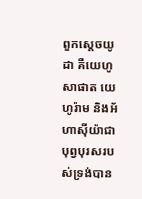ពួកស្ដេចយូដា គឺយេហូសាផាត យេហូរ៉ាម និងអ័ហាស៊ីយ៉ាជាបុព្វបុរសរបស់ទ្រង់បាន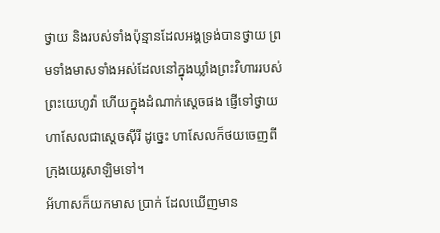ថ្វាយ និងរបស់ទាំងប៉ុន្មានដែលអង្គទ្រង់បានថ្វាយ ព្រមទាំងមាសទាំងអស់ដែលនៅក្នុងឃ្លាំងព្រះវិហាររបស់ព្រះយេហូវ៉ា ហើយក្នុងដំណាក់ស្ដេចផង ផ្ញើទៅថ្វាយហាសែលជាស្ដេចស៊ីរី ដូច្នេះ ហាសែលក៏ថយចេញពីក្រុងយេរូសាឡិមទៅ។
អ័ហាសក៏យកមាស ប្រាក់ ដែលឃើញមាន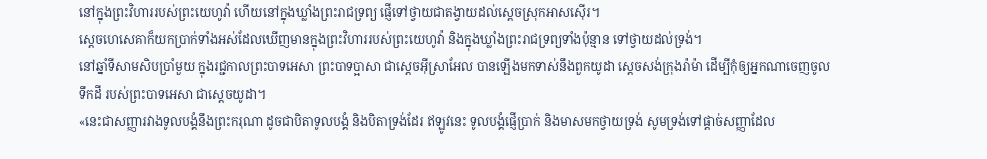នៅក្នុងព្រះវិហាររបស់ព្រះយេហូវ៉ា ហើយនៅក្នុងឃ្លាំងព្រះរាជទ្រព្យ ផ្ញើទៅថ្វាយជាតង្វាយដល់ស្តេចស្រុកអាសស៊ើរ។
ស្ដេចហេសេគាក៏យកប្រាក់ទាំងអស់ដែលឃើញមានក្នុងព្រះវិហាររបស់ព្រះយេហូវ៉ា និងក្នុងឃ្លាំងព្រះរាជទ្រព្យទាំងប៉ុន្មាន ទៅថ្វាយដល់ទ្រង់។
នៅឆ្នាំទីសាមសិបប្រាំមួយ ក្នុងរជ្ជកាលព្រះបាទអេសា ព្រះបាទប្អាសា ជាស្តេចអ៊ីស្រាអែល បានឡើងមកទាស់នឹងពួកយូដា ស្ដេចសង់ក្រុងរ៉ាម៉ា ដើម្បីកុំឲ្យអ្នកណាចេញចូលទឹកដី របស់ព្រះបាទអេសា ជាស្តេចយូដា។
«នេះជាសញ្ញារវាងទូលបង្គំនឹងព្រះករុណា ដូចជាបិតាទូលបង្គំ និងបិតាទ្រង់ដែរ ឥឡូវនេះ ទូលបង្គំផ្ញើប្រាក់ និងមាសមកថ្វាយទ្រង់ សូមទ្រង់ទៅផ្តាច់សញ្ញាដែល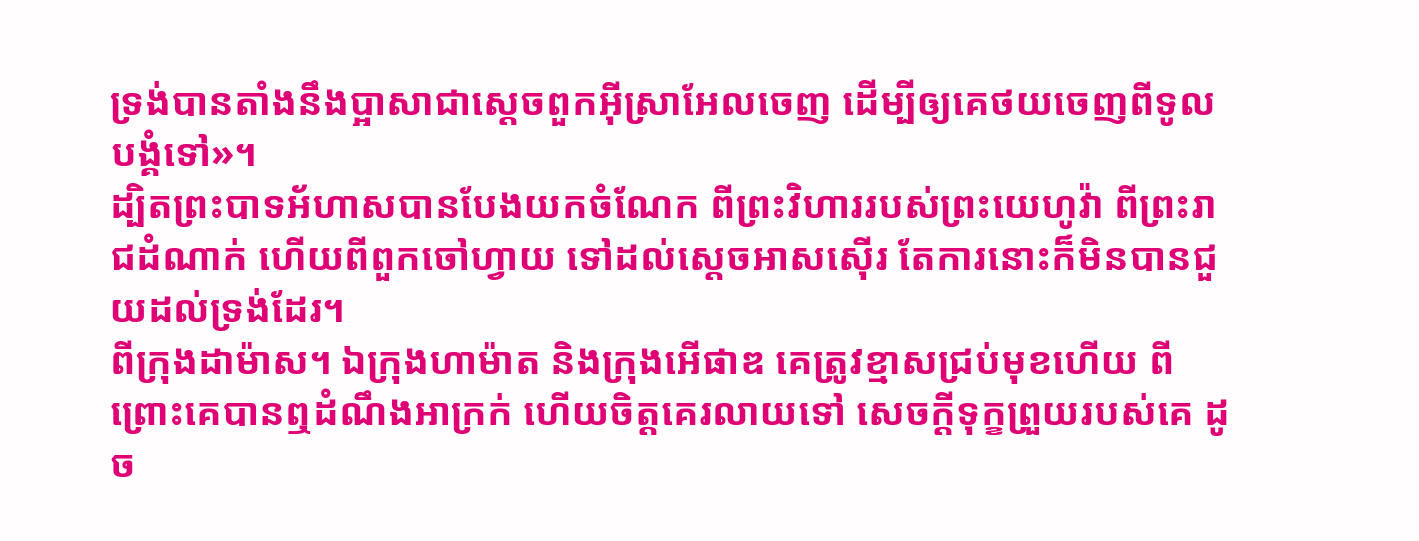ទ្រង់បានតាំងនឹងប្អាសាជាស្តេចពួកអ៊ីស្រាអែលចេញ ដើម្បីឲ្យគេថយចេញពីទូលបង្គំទៅ»។
ដ្បិតព្រះបាទអ័ហាសបានបែងយកចំណែក ពីព្រះវិហាររបស់ព្រះយេហូវ៉ា ពីព្រះរាជដំណាក់ ហើយពីពួកចៅហ្វាយ ទៅដល់ស្តេចអាសស៊ើរ តែការនោះក៏មិនបានជួយដល់ទ្រង់ដែរ។
ពីក្រុងដាម៉ាស។ ឯក្រុងហាម៉ាត និងក្រុងអើផាឌ គេត្រូវខ្មាសជ្រប់មុខហើយ ពីព្រោះគេបានឮដំណឹងអាក្រក់ ហើយចិត្តគេរលាយទៅ សេចក្ដីទុក្ខព្រួយរបស់គេ ដូច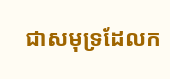ជាសមុទ្រដែលក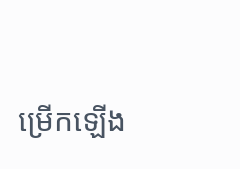ម្រើកឡើង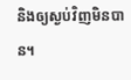និងឲ្យស្ងប់វិញមិនបាន។